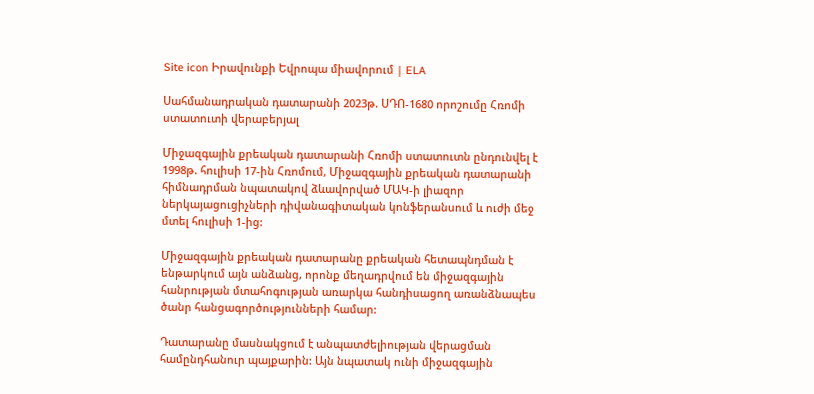Site icon Իրավունքի Եվրոպա միավորում | ELA

Սահմանադրական դատարանի 2023թ. ՍԴՈ-1680 որոշումը Հռոմի ստատուտի վերաբերյալ

Միջազգային քրեական դատարանի Հռոմի ստատուտն ընդունվել է 1998թ. հուլիսի 17-ին Հռոմում, Միջազգային քրեական դատարանի հիմնադրման նպատակով ձևավորված ՄԱԿ-ի լիազոր ներկայացուցիչների դիվանագիտական կոնֆերանսում և ուժի մեջ մտել հուլիսի 1-ից:

Միջազգային քրեական դատարանը քրեական հետապնդման է ենթարկում այն անձանց, որոնք մեղադրվում են միջազգային հանրության մտահոգության առարկա հանդիսացող առանձնապես ծանր հանցագործությունների համար:

Դատարանը մասնակցում է անպատժելիության վերացման համընդհանուր պայքարին: Այն նպատակ ունի միջազգային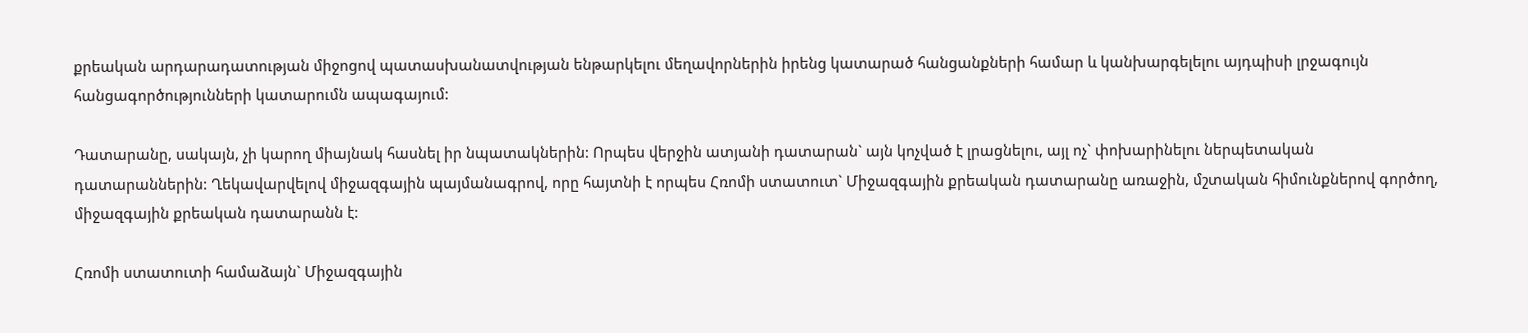քրեական արդարադատության միջոցով պատասխանատվության ենթարկելու մեղավորներին իրենց կատարած հանցանքների համար և կանխարգելելու այդպիսի լրջագույն հանցագործությունների կատարումն ապագայում:

Դատարանը, սակայն, չի կարող միայնակ հասնել իր նպատակներին: Որպես վերջին ատյանի դատարան` այն կոչված է լրացնելու, այլ ոչ` փոխարինելու ներպետական դատարաններին: Ղեկավարվելով միջազգային պայմանագրով, որը հայտնի է որպես Հռոմի ստատուտ` Միջազգային քրեական դատարանը առաջին, մշտական հիմունքներով գործող, միջազգային քրեական դատարանն է:

Հռոմի ստատուտի համաձայն` Միջազգային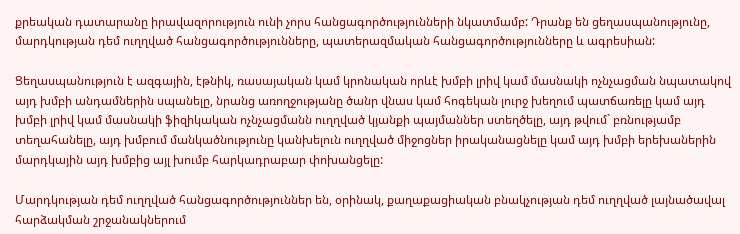քրեական դատարանը իրավազորություն ունի չորս հանցագործությունների նկատմամբ: Դրանք են ցեղասպանությունը, մարդկության դեմ ուղղված հանցագործությունները, պատերազմական հանցագործությունները և ագրեսիան:

Ցեղասպանություն է ազգային, էթնիկ, ռասայական կամ կրոնական որևէ խմբի լրիվ կամ մասնակի ոչնչացման նպատակով այդ խմբի անդամներին սպանելը, նրանց առողջությանը ծանր վնաս կամ հոգեկան լուրջ խեղում պատճառելը կամ այդ խմբի լրիվ կամ մասնակի ֆիզիկական ոչնչացմանն ուղղված կյանքի պայմաններ ստեղծելը, այդ թվում` բռնությամբ տեղահանելը, այդ խմբում մանկածնությունը կանխելուն ուղղված միջոցներ իրականացնելը կամ այդ խմբի երեխաներին մարդկային այդ խմբից այլ խումբ հարկադրաբար փոխանցելը:

Մարդկության դեմ ուղղված հանցագործություններ են, օրինակ, քաղաքացիական բնակչության դեմ ուղղված լայնածավալ հարձակման շրջանակներում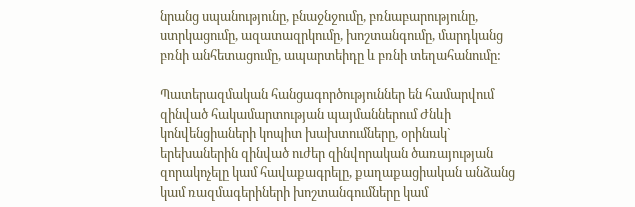նրանց սպանությունը, բնաջնջումը, բռնաբարությունը, ստրկացումը, ազատազրկումը, խոշտանգումը, մարդկանց բռնի անհետացումը, ապարտեիդը և բռնի տեղահանումը:

Պատերազմական հանցագործություններ են համարվում զինված հակամարտության պայմաններում Ժնևի կոնվենցիաների կոպիտ խախտումները, օրինակ` երեխաներին զինված ուժեր զինվորական ծառայության զորակոչելը կամ հավաքագրելը, քաղաքացիական անձանց կամ ռազմագերիների խոշտանգումները կամ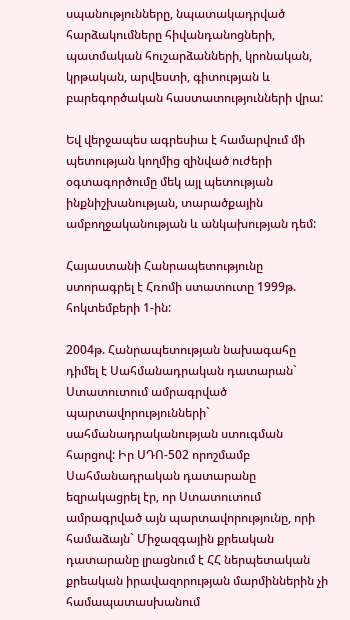սպանությունները, նպատակադրված հարձակումները հիվանդանոցների, պատմական հուշարձանների, կրոնական, կրթական, արվեստի, գիտության և բարեգործական հաստատությունների վրա:

Եվ վերջապես ագրեսիա է համարվում մի պետության կողմից զինված ուժերի օգտագործումը մեկ այլ պետության ինքնիշխանության, տարածքային ամբողջականության և անկախության դեմ:

Հայաստանի Հանրապետությունը ստորագրել է Հռոմի ստատուտը 1999թ. հոկտեմբերի 1-ին:

2004թ. Հանրապետության նախագահը դիմել է Սահմանադրական դատարան` Ստատուտում ամրագրված պարտավորությունների` սահմանադրականության ստուգման հարցով: Իր ՍԴՈ-502 որոշմամբ Սահմանադրական դատարանը եզրակացրել էր, որ Ստատուտում ամրագրված այն պարտավորությունը, որի համաձայն` Միջազգային քրեական դատարանը լրացնում է ՀՀ ներպետական քրեական իրավազորության մարմիններին չի համապատասխանում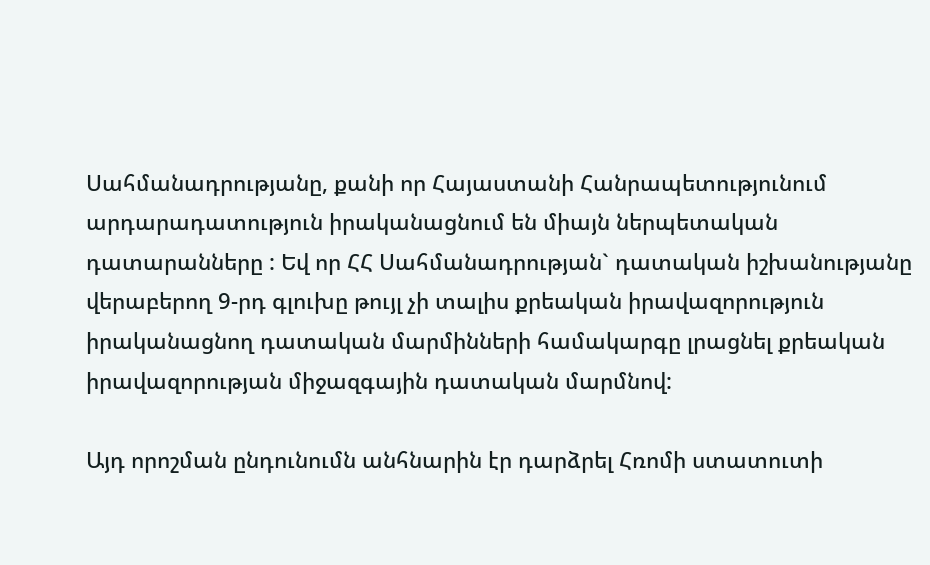Սահմանադրությանը, քանի որ Հայաստանի Հանրապետությունում արդարադատություն իրականացնում են միայն ներպետական դատարանները : Եվ որ ՀՀ Սահմանադրության` դատական իշխանությանը վերաբերող 9-րդ գլուխը թույլ չի տալիս քրեական իրավազորություն իրականացնող դատական մարմինների համակարգը լրացնել քրեական իրավազորության միջազգային դատական մարմնով:

Այդ որոշման ընդունումն անհնարին էր դարձրել Հռոմի ստատուտի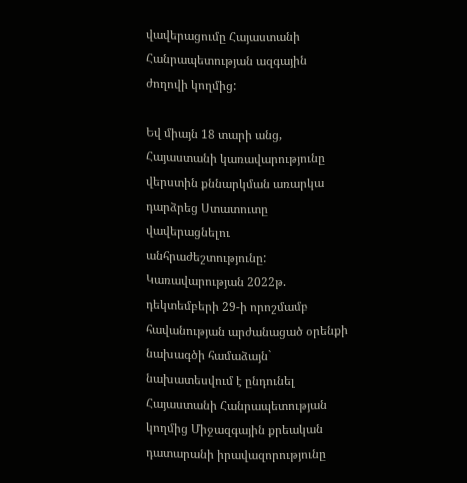վավերացումը Հայաստանի Հանրապետության ազգային ժողովի կողմից:

Եվ միայն 18 տարի անց, Հայաստանի կառավարությունը վերստին քննարկման առարկա դարձրեց Ստատուտը վավերացնելու անհրաժեշտությունը: Կառավարության 2022թ. դեկտեմբերի 29-ի որոշմամբ հավանության արժանացած օրենքի նախագծի համաձայն` նախատեսվում է ընդունել Հայաստանի Հանրապետության կողմից Միջազգային քրեական դատարանի իրավազորությունը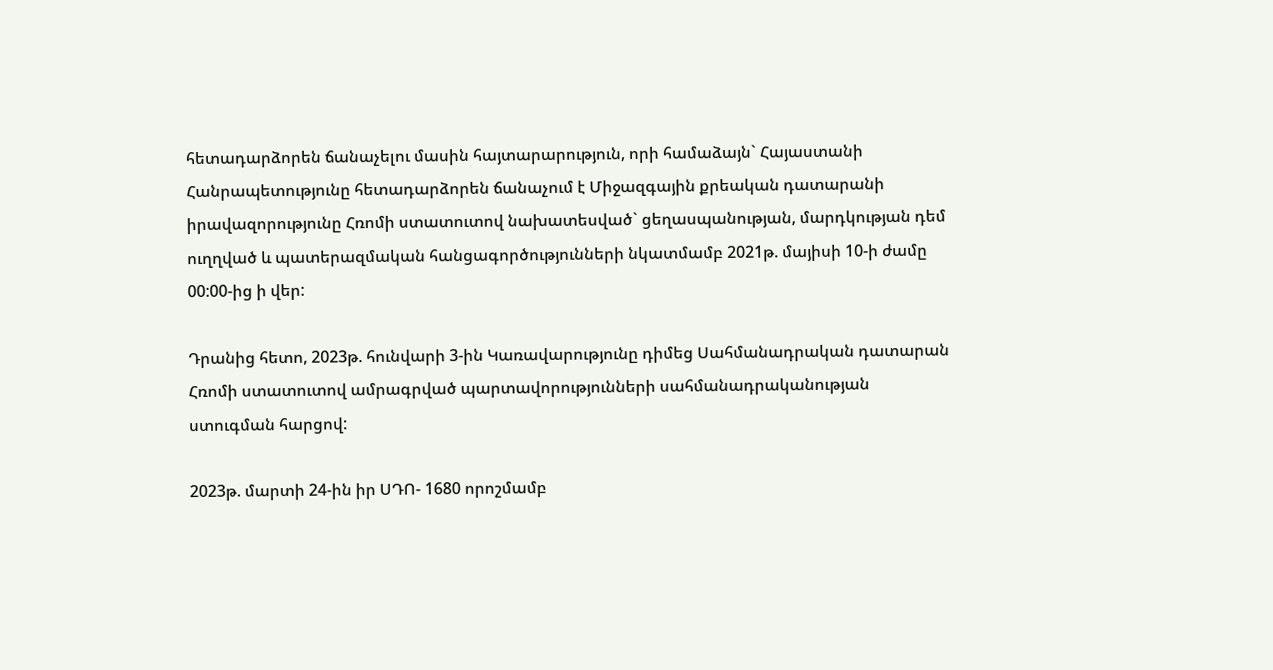հետադարձորեն ճանաչելու մասին հայտարարություն, որի համաձայն` Հայաստանի Հանրապետությունը հետադարձորեն ճանաչում է Միջազգային քրեական դատարանի իրավազորությունը Հռոմի ստատուտով նախատեսված` ցեղասպանության, մարդկության դեմ ուղղված և պատերազմական հանցագործությունների նկատմամբ 2021թ. մայիսի 10-ի ժամը 00:00-ից ի վեր:

Դրանից հետո, 2023թ. հունվարի 3-ին Կառավարությունը դիմեց Սահմանադրական դատարան Հռոմի ստատուտով ամրագրված պարտավորությունների սահմանադրականության ստուգման հարցով:

2023թ. մարտի 24-ին իր ՍԴՈ- 1680 որոշմամբ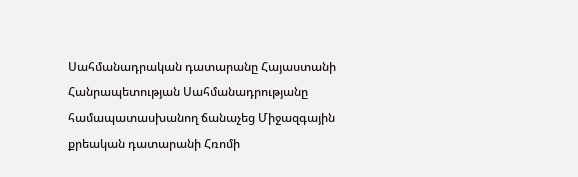Սահմանադրական դատարանը Հայաստանի Հանրապետության Սահմանադրությանը համապատասխանող ճանաչեց Միջազգային քրեական դատարանի Հռոմի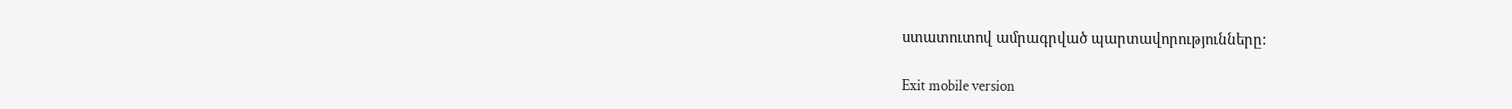ստատուտով ամրագրված պարտավորությունները:

Exit mobile version